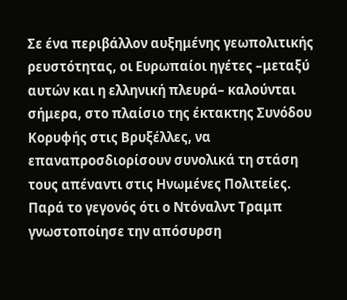Σε ένα περιβάλλον αυξημένης γεωπολιτικής ρευστότητας, οι Ευρωπαίοι ηγέτες –μεταξύ αυτών και η ελληνική πλευρά– καλούνται σήμερα, στο πλαίσιο της έκτακτης Συνόδου Κορυφής στις Βρυξέλλες, να επαναπροσδιορίσουν συνολικά τη στάση τους απέναντι στις Ηνωμένες Πολιτείες.
Παρά το γεγονός ότι ο Ντόναλντ Τραμπ γνωστοποίησε την απόσυρση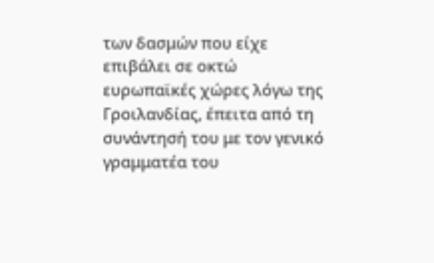των δασμών που είχε επιβάλει σε οκτώ ευρωπαϊκές χώρες λόγω της Γροιλανδίας, έπειτα από τη συνάντησή του με τον γενικό γραμματέα του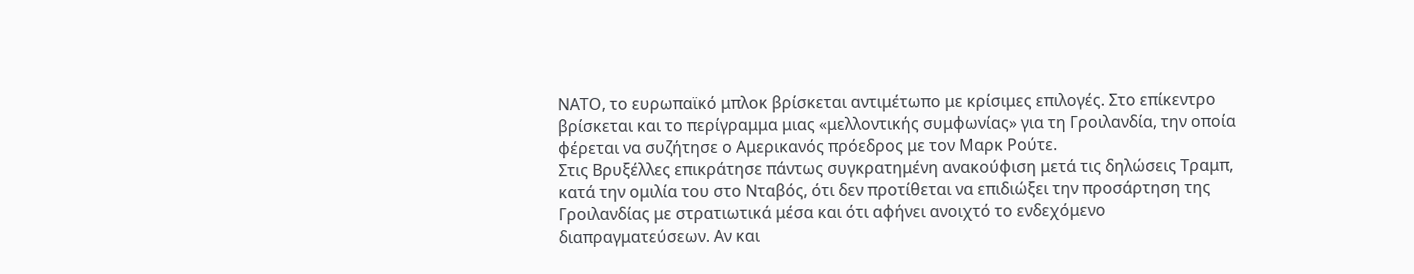ΝΑΤΟ, το ευρωπαϊκό μπλοκ βρίσκεται αντιμέτωπο με κρίσιμες επιλογές. Στο επίκεντρο βρίσκεται και το περίγραμμα μιας «μελλοντικής συμφωνίας» για τη Γροιλανδία, την οποία φέρεται να συζήτησε ο Αμερικανός πρόεδρος με τον Μαρκ Ρούτε.
Στις Βρυξέλλες επικράτησε πάντως συγκρατημένη ανακούφιση μετά τις δηλώσεις Τραμπ, κατά την ομιλία του στο Νταβός, ότι δεν προτίθεται να επιδιώξει την προσάρτηση της Γροιλανδίας με στρατιωτικά μέσα και ότι αφήνει ανοιχτό το ενδεχόμενο διαπραγματεύσεων. Αν και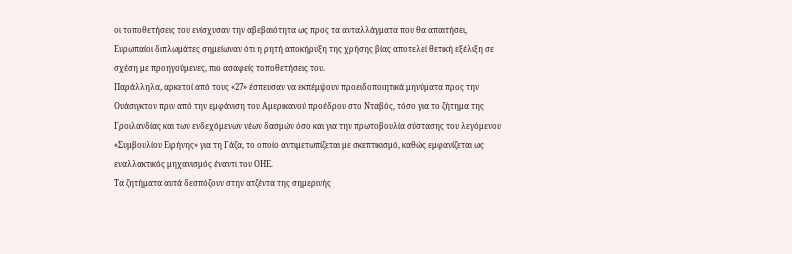οι τοποθετήσεις του ενίσχυσαν την αβεβαιότητα ως προς τα ανταλλάγματα που θα απαιτήσει, Ευρωπαίοι διπλωμάτες σημείωναν ότι η ρητή αποκήρυξη της χρήσης βίας αποτελεί θετική εξέλιξη σε σχέση με προηγούμενες, πιο ασαφείς τοποθετήσεις του.
Παράλληλα, αρκετοί από τους «27» έσπευσαν να εκπέμψουν προειδοποιητικά μηνύματα προς την Ουάσιγκτον πριν από την εμφάνιση του Αμερικανού προέδρου στο Νταβός, τόσο για το ζήτημα της Γροιλανδίας και των ενδεχόμενων νέων δασμών όσο και για την πρωτοβουλία σύστασης του λεγόμενου «Συμβουλίου Ειρήνης» για τη Γάζα, το οποίο αντιμετωπίζεται με σκεπτικισμό, καθώς εμφανίζεται ως εναλλακτικός μηχανισμός έναντι του ΟΗΕ.
Τα ζητήματα αυτά δεσπόζουν στην ατζέντα της σημερινής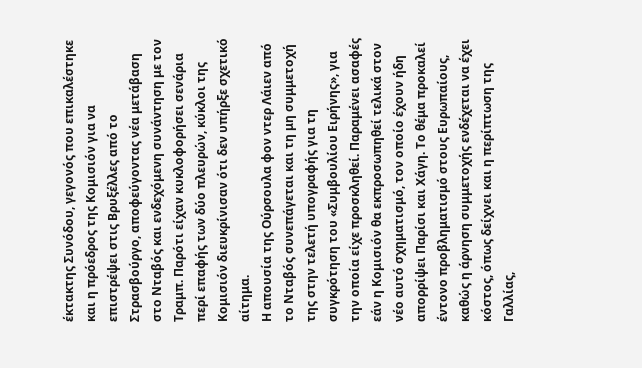έκτακτης Συνόδου, γεγονός που επικαλέστηκε και η πρόεδρος της Κομισιόν για να επιστρέψει στις Βρυξέλλες από το Στρασβούργο, αποφεύγοντας νέα μετάβαση στο Νταβός και ενδεχόμενη συνάντηση με τον Τραμπ. Παρότι είχαν κυκλοφορήσει σενάρια περί επαφής των δύο πλευρών, κύκλοι της Κομισιόν διευκρίνισαν ότι δεν υπήρξε σχετικό αίτημα.
Η απουσία της Ούρσουλα φον ντερ Λάιεν από το Νταβός συνεπάγεται και τη μη συμμετοχή της στην τελετή υπογραφής για τη συγκρότηση του «Συμβουλίου Ειρήνης», για την οποία είχε προσκληθεί. Παραμένει ασαφές εάν η Κομισιόν θα εκπροσωπηθεί τελικά στον νέο αυτό σχηματισμό, τον οποίο έχουν ήδη απορρίψει Παρίσι και Χάγη. Το θέμα προκαλεί έντονο προβληματισμό στους Ευρωπαίους, καθώς η άρνηση συμμετοχής ενδέχεται να έχει κόστος, όπως δείχνει και η περίπτωση της Γαλλίας,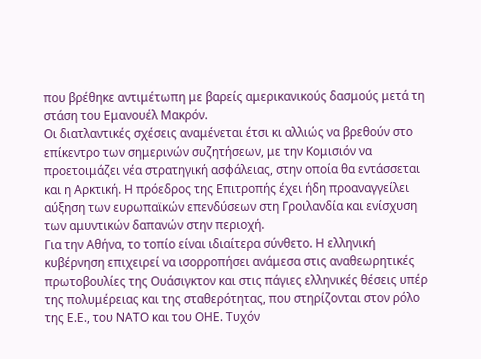που βρέθηκε αντιμέτωπη με βαρείς αμερικανικούς δασμούς μετά τη στάση του Εμανουέλ Μακρόν.
Οι διατλαντικές σχέσεις αναμένεται έτσι κι αλλιώς να βρεθούν στο επίκεντρο των σημερινών συζητήσεων, με την Κομισιόν να προετοιμάζει νέα στρατηγική ασφάλειας, στην οποία θα εντάσσεται και η Αρκτική. Η πρόεδρος της Επιτροπής έχει ήδη προαναγγείλει αύξηση των ευρωπαϊκών επενδύσεων στη Γροιλανδία και ενίσχυση των αμυντικών δαπανών στην περιοχή.
Για την Αθήνα, το τοπίο είναι ιδιαίτερα σύνθετο. Η ελληνική κυβέρνηση επιχειρεί να ισορροπήσει ανάμεσα στις αναθεωρητικές πρωτοβουλίες της Ουάσιγκτον και στις πάγιες ελληνικές θέσεις υπέρ της πολυμέρειας και της σταθερότητας, που στηρίζονται στον ρόλο της Ε.Ε., του ΝΑΤΟ και του ΟΗΕ. Τυχόν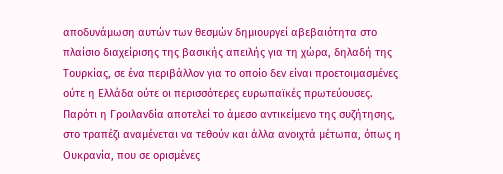αποδυνάμωση αυτών των θεσμών δημιουργεί αβεβαιότητα στο πλαίσιο διαχείρισης της βασικής απειλής για τη χώρα, δηλαδή της Τουρκίας, σε ένα περιβάλλον για το οποίο δεν είναι προετοιμασμένες ούτε η Ελλάδα ούτε οι περισσότερες ευρωπαϊκές πρωτεύουσες.
Παρότι η Γροιλανδία αποτελεί το άμεσο αντικείμενο της συζήτησης, στο τραπέζι αναμένεται να τεθούν και άλλα ανοιχτά μέτωπα, όπως η Ουκρανία, που σε ορισμένες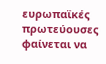ευρωπαϊκές πρωτεύουσες φαίνεται να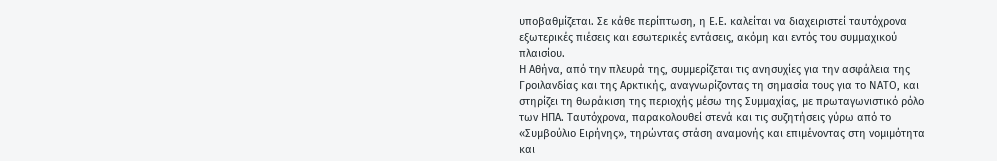υποβαθμίζεται. Σε κάθε περίπτωση, η Ε.Ε. καλείται να διαχειριστεί ταυτόχρονα εξωτερικές πιέσεις και εσωτερικές εντάσεις, ακόμη και εντός του συμμαχικού πλαισίου.
Η Αθήνα, από την πλευρά της, συμμερίζεται τις ανησυχίες για την ασφάλεια της Γροιλανδίας και της Αρκτικής, αναγνωρίζοντας τη σημασία τους για το ΝΑΤΟ, και στηρίζει τη θωράκιση της περιοχής μέσω της Συμμαχίας, με πρωταγωνιστικό ρόλο των ΗΠΑ. Ταυτόχρονα, παρακολουθεί στενά και τις συζητήσεις γύρω από το «Συμβούλιο Ειρήνης», τηρώντας στάση αναμονής και επιμένοντας στη νομιμότητα και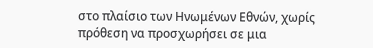στο πλαίσιο των Ηνωμένων Εθνών, χωρίς πρόθεση να προσχωρήσει σε μια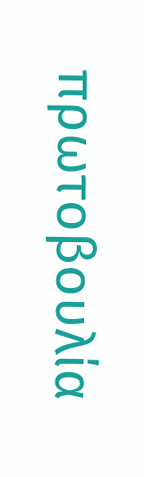πρωτοβουλία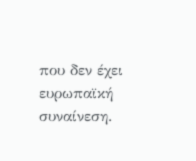που δεν έχει ευρωπαϊκή συναίνεση.